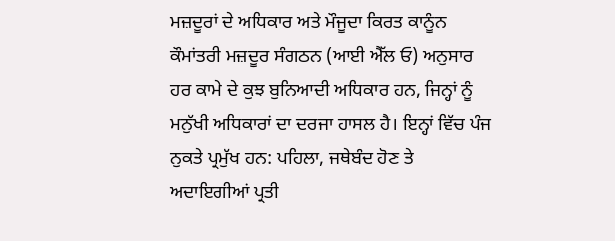ਮਜ਼ਦੂਰਾਂ ਦੇ ਅਧਿਕਾਰ ਅਤੇ ਮੌਜੂਦਾ ਕਿਰਤ ਕਾਨੂੰਨ
ਕੌਮਾਂਤਰੀ ਮਜ਼ਦੂਰ ਸੰਗਠਨ (ਆਈ ਐੱਲ ਓ) ਅਨੁਸਾਰ ਹਰ ਕਾਮੇ ਦੇ ਕੁਝ ਬੁਨਿਆਦੀ ਅਧਿਕਾਰ ਹਨ, ਜਿਨ੍ਹਾਂ ਨੂੰ ਮਨੁੱਖੀ ਅਧਿਕਾਰਾਂ ਦਾ ਦਰਜਾ ਹਾਸਲ ਹੈ। ਇਨ੍ਹਾਂ ਵਿੱਚ ਪੰਜ ਨੁਕਤੇ ਪ੍ਰਮੁੱਖ ਹਨ: ਪਹਿਲਾ, ਜਥੇਬੰਦ ਹੋਣ ਤੇ ਅਦਾਇਗੀਆਂ ਪ੍ਰਤੀ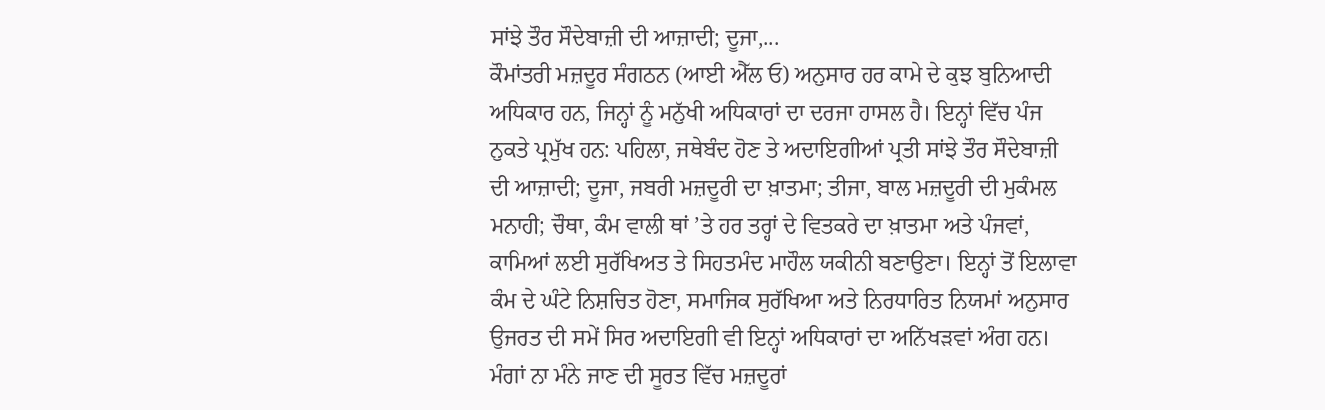ਸਾਂਝੇ ਤੌਰ ਸੌਦੇਬਾਜ਼ੀ ਦੀ ਆਜ਼ਾਦੀ; ਦੂਜਾ,...
ਕੌਮਾਂਤਰੀ ਮਜ਼ਦੂਰ ਸੰਗਠਨ (ਆਈ ਐੱਲ ਓ) ਅਨੁਸਾਰ ਹਰ ਕਾਮੇ ਦੇ ਕੁਝ ਬੁਨਿਆਦੀ ਅਧਿਕਾਰ ਹਨ, ਜਿਨ੍ਹਾਂ ਨੂੰ ਮਨੁੱਖੀ ਅਧਿਕਾਰਾਂ ਦਾ ਦਰਜਾ ਹਾਸਲ ਹੈ। ਇਨ੍ਹਾਂ ਵਿੱਚ ਪੰਜ ਨੁਕਤੇ ਪ੍ਰਮੁੱਖ ਹਨ: ਪਹਿਲਾ, ਜਥੇਬੰਦ ਹੋਣ ਤੇ ਅਦਾਇਗੀਆਂ ਪ੍ਰਤੀ ਸਾਂਝੇ ਤੌਰ ਸੌਦੇਬਾਜ਼ੀ ਦੀ ਆਜ਼ਾਦੀ; ਦੂਜਾ, ਜਬਰੀ ਮਜ਼ਦੂਰੀ ਦਾ ਖ਼ਾਤਮਾ; ਤੀਜਾ, ਬਾਲ ਮਜ਼ਦੂਰੀ ਦੀ ਮੁਕੰਮਲ ਮਨਾਹੀ; ਚੌਥਾ, ਕੰਮ ਵਾਲੀ ਥਾਂ ’ਤੇ ਹਰ ਤਰ੍ਹਾਂ ਦੇ ਵਿਤਕਰੇ ਦਾ ਖ਼ਾਤਮਾ ਅਤੇ ਪੰਜਵਾਂ, ਕਾਮਿਆਂ ਲਈ ਸੁਰੱਖਿਅਤ ਤੇ ਸਿਹਤਮੰਦ ਮਾਹੌਲ ਯਕੀਨੀ ਬਣਾਉਣਾ। ਇਨ੍ਹਾਂ ਤੋਂ ਇਲਾਵਾ ਕੰਮ ਦੇ ਘੰਟੇ ਨਿਸ਼ਚਿਤ ਹੋਣਾ, ਸਮਾਜਿਕ ਸੁਰੱਖਿਆ ਅਤੇ ਨਿਰਧਾਰਿਤ ਨਿਯਮਾਂ ਅਨੁਸਾਰ ਉਜਰਤ ਦੀ ਸਮੇਂ ਸਿਰ ਅਦਾਇਗੀ ਵੀ ਇਨ੍ਹਾਂ ਅਧਿਕਾਰਾਂ ਦਾ ਅਨਿੱਖੜਵਾਂ ਅੰਗ ਹਨ। ਮੰਗਾਂ ਨਾ ਮੰਨੇ ਜਾਣ ਦੀ ਸੂਰਤ ਵਿੱਚ ਮਜ਼ਦੂਰਾਂ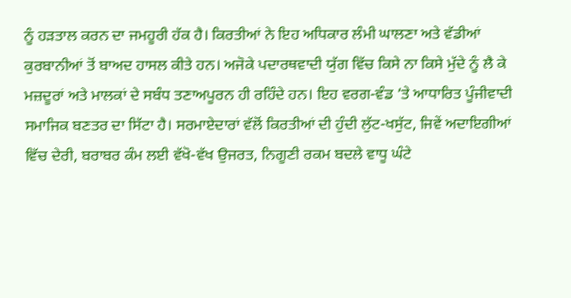ਨੂੰ ਹੜਤਾਲ ਕਰਨ ਦਾ ਜਮਹੂਰੀ ਹੱਕ ਹੈ। ਕਿਰਤੀਆਂ ਨੇ ਇਹ ਅਧਿਕਾਰ ਲੰਮੀ ਘਾਲਣਾ ਅਤੇ ਵੱਡੀਆਂ ਕੁਰਬਾਨੀਆਂ ਤੋਂ ਬਾਅਦ ਹਾਸਲ ਕੀਤੇ ਹਨ। ਅਜੋਕੇ ਪਦਾਰਥਵਾਦੀ ਯੁੱਗ ਵਿੱਚ ਕਿਸੇ ਨਾ ਕਿਸੇ ਮੁੱਦੇ ਨੂੰ ਲੈ ਕੇ ਮਜ਼ਦੂਰਾਂ ਅਤੇ ਮਾਲਕਾਂ ਦੇ ਸਬੰਧ ਤਣਾਅਪੂਰਨ ਹੀ ਰਹਿੰਦੇ ਹਨ। ਇਹ ਵਰਗ-ਵੰਡ ’ਤੇ ਆਧਾਰਿਤ ਪੂੰਜੀਵਾਦੀ ਸਮਾਜਿਕ ਬਣਤਰ ਦਾ ਸਿੱਟਾ ਹੈ। ਸਰਮਾਏਦਾਰਾਂ ਵੱਲੋਂ ਕਿਰਤੀਆਂ ਦੀ ਹੁੰਦੀ ਲੁੱਟ-ਖਸੁੱਟ, ਜਿਵੇਂ ਅਦਾਇਗੀਆਂ ਵਿੱਚ ਦੇਰੀ, ਬਰਾਬਰ ਕੰਮ ਲਈ ਵੱਖੋ-ਵੱਖ ਉਜਰਤ, ਨਿਗੂਣੀ ਰਕਮ ਬਦਲੇ ਵਾਧੂ ਘੰਟੇ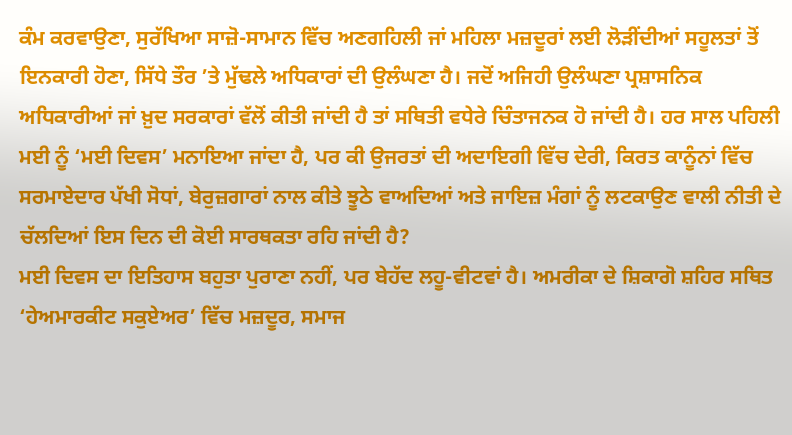ਕੰਮ ਕਰਵਾਉਣਾ, ਸੁਰੱਖਿਆ ਸਾਜ਼ੋ-ਸਾਮਾਨ ਵਿੱਚ ਅਣਗਹਿਲੀ ਜਾਂ ਮਹਿਲਾ ਮਜ਼ਦੂਰਾਂ ਲਈ ਲੋੜੀਂਦੀਆਂ ਸਹੂਲਤਾਂ ਤੋਂ ਇਨਕਾਰੀ ਹੋਣਾ, ਸਿੱਧੇ ਤੌਰ ’ਤੇ ਮੁੱਢਲੇ ਅਧਿਕਾਰਾਂ ਦੀ ਉਲੰਘਣਾ ਹੈ। ਜਦੋਂ ਅਜਿਹੀ ਉਲੰਘਣਾ ਪ੍ਰਸ਼ਾਸਨਿਕ ਅਧਿਕਾਰੀਆਂ ਜਾਂ ਖ਼ੁਦ ਸਰਕਾਰਾਂ ਵੱਲੋਂ ਕੀਤੀ ਜਾਂਦੀ ਹੈ ਤਾਂ ਸਥਿਤੀ ਵਧੇਰੇ ਚਿੰਤਾਜਨਕ ਹੋ ਜਾਂਦੀ ਹੈ। ਹਰ ਸਾਲ ਪਹਿਲੀ ਮਈ ਨੂੰ ‘ਮਈ ਦਿਵਸ’ ਮਨਾਇਆ ਜਾਂਦਾ ਹੈ, ਪਰ ਕੀ ਉਜਰਤਾਂ ਦੀ ਅਦਾਇਗੀ ਵਿੱਚ ਦੇਰੀ, ਕਿਰਤ ਕਾਨੂੰਨਾਂ ਵਿੱਚ ਸਰਮਾਏਦਾਰ ਪੱਖੀ ਸੋਧਾਂ, ਬੇਰੁਜ਼ਗਾਰਾਂ ਨਾਲ ਕੀਤੇ ਝੂਠੇ ਵਾਅਦਿਆਂ ਅਤੇ ਜਾਇਜ਼ ਮੰਗਾਂ ਨੂੰ ਲਟਕਾਉਣ ਵਾਲੀ ਨੀਤੀ ਦੇ ਚੱਲਦਿਆਂ ਇਸ ਦਿਨ ਦੀ ਕੋਈ ਸਾਰਥਕਤਾ ਰਹਿ ਜਾਂਦੀ ਹੈ?
ਮਈ ਦਿਵਸ ਦਾ ਇਤਿਹਾਸ ਬਹੁਤਾ ਪੁਰਾਣਾ ਨਹੀਂ, ਪਰ ਬੇਹੱਦ ਲਹੂ-ਵੀਟਵਾਂ ਹੈ। ਅਮਰੀਕਾ ਦੇ ਸ਼ਿਕਾਗੋ ਸ਼ਹਿਰ ਸਥਿਤ ‘ਹੇਅਮਾਰਕੀਟ ਸਕੁਏਅਰ’ ਵਿੱਚ ਮਜ਼ਦੂਰ, ਸਮਾਜ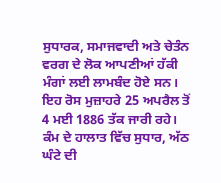ਸੁਧਾਰਕ, ਸਮਾਜਵਾਦੀ ਅਤੇ ਚੇਤੰਨ ਵਰਗ ਦੇ ਲੋਕ ਆਪਣੀਆਂ ਹੱਕੀ ਮੰਗਾਂ ਲਈ ਲਾਮਬੰਦ ਹੋਏ ਸਨ। ਇਹ ਰੋਸ ਮੁਜ਼ਾਹਰੇ 25 ਅਪਰੈਲ ਤੋਂ 4 ਮਈ 1886 ਤੱਕ ਜਾਰੀ ਰਹੇ। ਕੰਮ ਦੇ ਹਾਲਾਤ ਵਿੱਚ ਸੁਧਾਰ, ਅੱਠ ਘੰਟੇ ਦੀ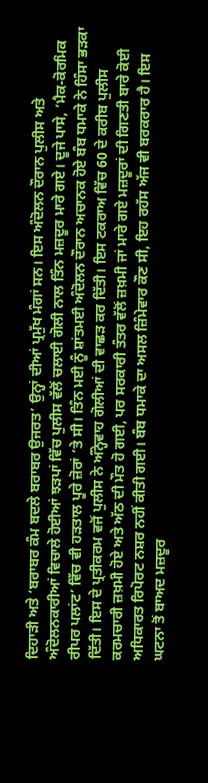ਦਿਹਾੜੀ ਅਤੇ ‘ਬਰਾਬਰ ਕੰਮ ਬਦਲੇ ਬਰਾਬਰ ਉਜਰਤ’ ਉਨ੍ਹਾਂ ਦੀਆਂ ਪ੍ਰਮੁੱਖ ਮੰਗਾਂ ਸਨ। ਇਸ ਅੰਦੋਲਨ ਦੌਰਾਨ ਪੁਲੀਸ ਅਤੇ ਅੰਦੋਲਨਕਾਰੀਆਂ ਵਿਚਾਲੇ ਹੋਈਆਂ ਝੜਪਾਂ ਵਿੱਚ ਪੁਲੀਸ ਵੱਲੋਂ ਚਲਾਈ ਗੋਲੀ ਨਾਲ ਤਿੰਨ ਮਜ਼ਦੂਰ ਮਾਰੇ ਗਏ। ਦੂਜੇ ਪਾਸੇ, ‘ਮੈਕ-ਕੋਰਮਿਕ ਰੀਪਰ ਪਲਾਂਟ’ ਵਿੱਚ ਵੀ ਹੜਤਾਲ ਪੂਰੇ ਜ਼ੋਰਾਂ ’ਤੇ ਸੀ। ਤਿੰਨ ਮਈ ਨੂੰ ਸ਼ਾਂਤਮਈ ਅੰਦੋਲਨ ਦੌਰਾਨ ਅਚਾਨਕ ਹੋਏ ਬੰਬ ਧਮਾਕੇ ਨੇ ਹਿੰਸਾ ਭੜਕਾ ਦਿੱਤੀ। ਇਸ ਦੇ ਪ੍ਰਤੀਕਰਮ ਵਜੋਂ ਪੁਲੀਸ ਨੇ ਅੰਨ੍ਹੇਵਾਹ ਗੋਲੀਆਂ ਦੀ ਵਾਛੜ ਕਰ ਦਿੱਤੀ। ਇਸ ਟਕਰਾਅ ਵਿੱਚ 60 ਦੇ ਕਰੀਬ ਪੁਲੀਸ ਕਰਮਚਾਰੀ ਜ਼ਖ਼ਮੀ ਹੋਏ ਅਤੇ ਅੱਠ ਦੀ ਮੌਤ ਹੋ ਗਈ, ਪਰ ਸਰਕਾਰੀ ਤੰਤਰ ਵੱਲੋਂ ਜ਼ਖ਼ਮੀ ਜਾਂ ਮਾਰੇ ਗਏ ਮਜ਼ਦੂਰਾਂ ਦੀ ਗਿਣਤੀ ਬਾਰੇ ਕੋਈ ਅਧਿਕਾਰਤ ਰਿਪੋਰਟ ਨਸ਼ਰ ਨਹੀਂ ਕੀਤੀ ਗਈ। ਬੰਬ ਧਮਾਕੇ ਦਾ ਅਸਲ ਜ਼ਿੰਮੇਵਾਰ ਕੌਣ ਸੀ, ਇਹ ਰਹੱਸ ਅੱਜ ਵੀ ਬਰਕਰਾਰ ਹੈ। ਇਸ ਘਟਨਾ ਤੋਂ ਬਾਅਦ ਮਜ਼ਦੂਰ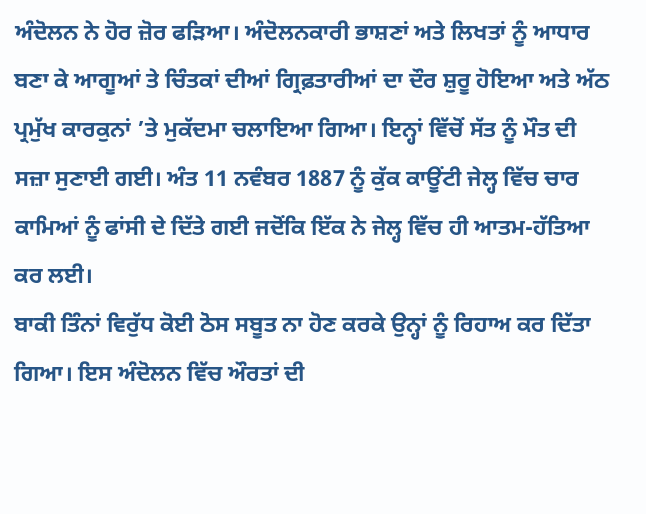ਅੰਦੋਲਨ ਨੇ ਹੋਰ ਜ਼ੋਰ ਫੜਿਆ। ਅੰਦੋਲਨਕਾਰੀ ਭਾਸ਼ਣਾਂ ਅਤੇ ਲਿਖਤਾਂ ਨੂੰ ਆਧਾਰ ਬਣਾ ਕੇ ਆਗੂਆਂ ਤੇ ਚਿੰਤਕਾਂ ਦੀਆਂ ਗ੍ਰਿਫ਼ਤਾਰੀਆਂ ਦਾ ਦੌਰ ਸ਼ੁਰੂ ਹੋਇਆ ਅਤੇ ਅੱਠ ਪ੍ਰਮੁੱਖ ਕਾਰਕੁਨਾਂ ’ਤੇ ਮੁਕੱਦਮਾ ਚਲਾਇਆ ਗਿਆ। ਇਨ੍ਹਾਂ ਵਿੱਚੋਂ ਸੱਤ ਨੂੰ ਮੌਤ ਦੀ ਸਜ਼ਾ ਸੁਣਾਈ ਗਈ। ਅੰਤ 11 ਨਵੰਬਰ 1887 ਨੂੰ ਕੁੱਕ ਕਾਊਂਟੀ ਜੇਲ੍ਹ ਵਿੱਚ ਚਾਰ ਕਾਮਿਆਂ ਨੂੰ ਫਾਂਸੀ ਦੇ ਦਿੱਤੇ ਗਈ ਜਦੋਂਕਿ ਇੱਕ ਨੇ ਜੇਲ੍ਹ ਵਿੱਚ ਹੀ ਆਤਮ-ਹੱਤਿਆ ਕਰ ਲਈ।
ਬਾਕੀ ਤਿੰਨਾਂ ਵਿਰੁੱਧ ਕੋਈ ਠੋਸ ਸਬੂਤ ਨਾ ਹੋਣ ਕਰਕੇ ਉਨ੍ਹਾਂ ਨੂੰ ਰਿਹਾਅ ਕਰ ਦਿੱਤਾ ਗਿਆ। ਇਸ ਅੰਦੋਲਨ ਵਿੱਚ ਔਰਤਾਂ ਦੀ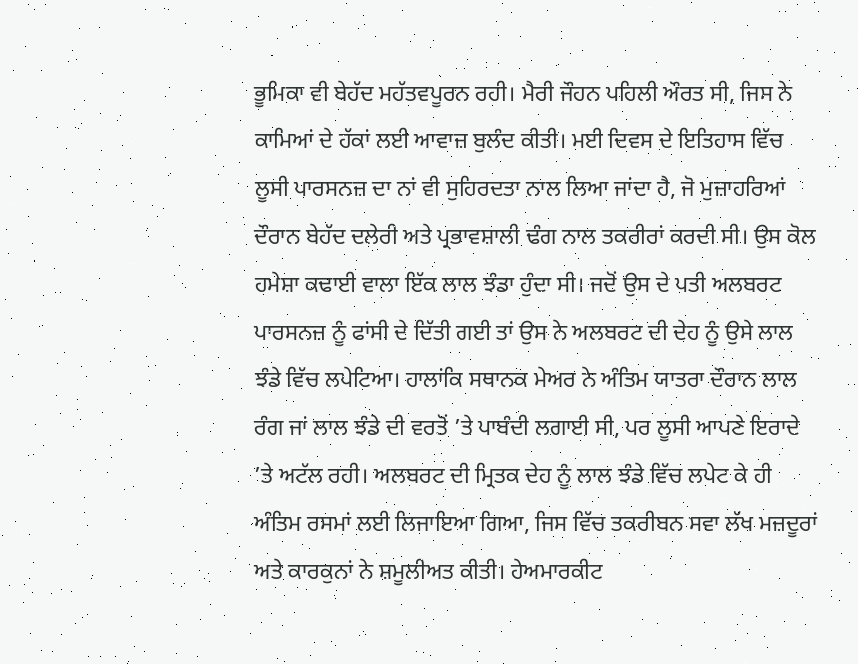ਭੂਮਿਕਾ ਵੀ ਬੇਹੱਦ ਮਹੱਤਵਪੂਰਨ ਰਹੀ। ਮੈਰੀ ਜੌਹਨ ਪਹਿਲੀ ਔਰਤ ਸੀ, ਜਿਸ ਨੇ ਕਾਮਿਆਂ ਦੇ ਹੱਕਾਂ ਲਈ ਆਵਾਜ਼ ਬੁਲੰਦ ਕੀਤੀ। ਮਈ ਦਿਵਸ ਦੇ ਇਤਿਹਾਸ ਵਿੱਚ ਲੂਸੀ ਪਾਰਸਨਜ਼ ਦਾ ਨਾਂ ਵੀ ਸੁਹਿਰਦਤਾ ਨਾਲ ਲਿਆ ਜਾਂਦਾ ਹੈ, ਜੋ ਮੁਜ਼ਾਹਰਿਆਂ ਦੌਰਾਨ ਬੇਹੱਦ ਦਲੇਰੀ ਅਤੇ ਪ੍ਰਭਾਵਸ਼ਾਲੀ ਢੰਗ ਨਾਲ ਤਕਰੀਰਾਂ ਕਰਦੀ ਸੀ। ਉਸ ਕੋਲ ਹਮੇਸ਼ਾ ਕਢਾਈ ਵਾਲਾ ਇੱਕ ਲਾਲ ਝੰਡਾ ਹੁੰਦਾ ਸੀ। ਜਦੋਂ ਉਸ ਦੇ ਪਤੀ ਅਲਬਰਟ ਪਾਰਸਨਜ਼ ਨੂੰ ਫਾਂਸੀ ਦੇ ਦਿੱਤੀ ਗਈ ਤਾਂ ਉਸ ਨੇ ਅਲਬਰਟ ਦੀ ਦੇਹ ਨੂੰ ਉਸੇ ਲਾਲ ਝੰਡੇ ਵਿੱਚ ਲਪੇਟਿਆ। ਹਾਲਾਂਕਿ ਸਥਾਨਕ ਮੇਅਰ ਨੇ ਅੰਤਿਮ ਯਾਤਰਾ ਦੌਰਾਨ ਲਾਲ ਰੰਗ ਜਾਂ ਲਾਲ ਝੰਡੇ ਦੀ ਵਰਤੋਂ ’ਤੇ ਪਾਬੰਦੀ ਲਗਾਈ ਸੀ, ਪਰ ਲੂਸੀ ਆਪਣੇ ਇਰਾਦੇ ’ਤੇ ਅਟੱਲ ਰਹੀ। ਅਲਬਰਟ ਦੀ ਮ੍ਰਿਤਕ ਦੇਹ ਨੂੰ ਲਾਲ ਝੰਡੇ ਵਿੱਚ ਲਪੇਟ ਕੇ ਹੀ ਅੰਤਿਮ ਰਸਮਾਂ ਲਈ ਲਿਜਾਇਆ ਗਿਆ, ਜਿਸ ਵਿੱਚ ਤਕਰੀਬਨ ਸਵਾ ਲੱਖ ਮਜ਼ਦੂਰਾਂ ਅਤੇ ਕਾਰਕੁਨਾਂ ਨੇ ਸ਼ਮੂਲੀਅਤ ਕੀਤੀ। ਹੇਅਮਾਰਕੀਟ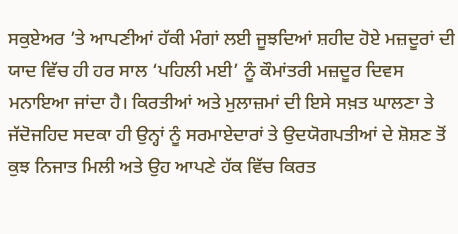ਸਕੁਏਅਰ ’ਤੇ ਆਪਣੀਆਂ ਹੱਕੀ ਮੰਗਾਂ ਲਈ ਜੂਝਦਿਆਂ ਸ਼ਹੀਦ ਹੋਏ ਮਜ਼ਦੂਰਾਂ ਦੀ ਯਾਦ ਵਿੱਚ ਹੀ ਹਰ ਸਾਲ ‘ਪਹਿਲੀ ਮਈ’ ਨੂੰ ਕੌਮਾਂਤਰੀ ਮਜ਼ਦੂਰ ਦਿਵਸ ਮਨਾਇਆ ਜਾਂਦਾ ਹੈ। ਕਿਰਤੀਆਂ ਅਤੇ ਮੁਲਾਜ਼ਮਾਂ ਦੀ ਇਸੇ ਸਖ਼ਤ ਘਾਲਣਾ ਤੇ ਜੱਦੋਜਹਿਦ ਸਦਕਾ ਹੀ ਉਨ੍ਹਾਂ ਨੂੰ ਸਰਮਾਏਦਾਰਾਂ ਤੇ ਉਦਯੋਗਪਤੀਆਂ ਦੇ ਸ਼ੋਸ਼ਣ ਤੋਂ ਕੁਝ ਨਿਜਾਤ ਮਿਲੀ ਅਤੇ ਉਹ ਆਪਣੇ ਹੱਕ ਵਿੱਚ ਕਿਰਤ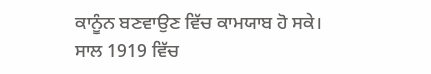ਕਾਨੂੰਨ ਬਣਵਾਉਣ ਵਿੱਚ ਕਾਮਯਾਬ ਹੋ ਸਕੇ।
ਸਾਲ 1919 ਵਿੱਚ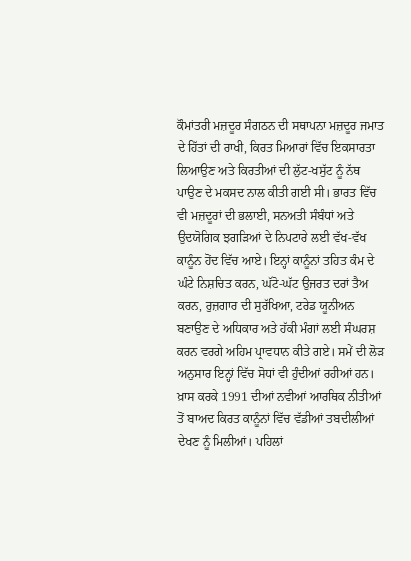ਕੌਮਾਂਤਰੀ ਮਜ਼ਦੂਰ ਸੰਗਠਨ ਦੀ ਸਥਾਪਨਾ ਮਜ਼ਦੂਰ ਜਮਾਤ ਦੇ ਹਿੱਤਾਂ ਦੀ ਰਾਖੀ, ਕਿਰਤ ਮਿਆਰਾਂ ਵਿੱਚ ਇਕਸਾਰਤਾ ਲਿਆਉਣ ਅਤੇ ਕਿਰਤੀਆਂ ਦੀ ਲੁੱਟ-ਖਸੁੱਟ ਨੂੰ ਨੱਥ ਪਾਉਣ ਦੇ ਮਕਸਦ ਨਾਲ ਕੀਤੀ ਗਈ ਸੀ। ਭਾਰਤ ਵਿੱਚ ਵੀ ਮਜ਼ਦੂਰਾਂ ਦੀ ਭਲਾਈ, ਸਨਅਤੀ ਸੰਬੰਧਾਂ ਅਤੇ ਉਦਯੋਗਿਕ ਝਗੜਿਆਂ ਦੇ ਨਿਪਟਾਰੇ ਲਈ ਵੱਖ-ਵੱਖ ਕਾਨੂੰਨ ਹੋਂਦ ਵਿੱਚ ਆਏ। ਇਨ੍ਹਾਂ ਕਾਨੂੰਨਾਂ ਤਹਿਤ ਕੰਮ ਦੇ ਘੰਟੇ ਨਿਸ਼ਚਿਤ ਕਰਨ, ਘੱਟੋ-ਘੱਟ ਉਜਰਤ ਦਰਾਂ ਤੈਅ ਕਰਨ, ਰੁਜ਼ਗਾਰ ਦੀ ਸੁਰੱਖਿਆ, ਟਰੇਡ ਯੂਨੀਅਨ ਬਣਾਉਣ ਦੇ ਅਧਿਕਾਰ ਅਤੇ ਹੱਕੀ ਮੰਗਾਂ ਲਈ ਸੰਘਰਸ਼ ਕਰਨ ਵਰਗੇ ਅਹਿਮ ਪ੍ਰਾਵਧਾਨ ਕੀਤੇ ਗਏ। ਸਮੇਂ ਦੀ ਲੋੜ ਅਨੁਸਾਰ ਇਨ੍ਹਾਂ ਵਿੱਚ ਸੋਧਾਂ ਵੀ ਹੁੰਦੀਆਂ ਰਹੀਆਂ ਹਨ। ਖ਼ਾਸ ਕਰਕੇ 1991 ਦੀਆਂ ਨਵੀਆਂ ਆਰਥਿਕ ਨੀਤੀਆਂ ਤੋਂ ਬਾਅਦ ਕਿਰਤ ਕਾਨੂੰਨਾਂ ਵਿੱਚ ਵੱਡੀਆਂ ਤਬਦੀਲੀਆਂ ਦੇਖਣ ਨੂੰ ਮਿਲੀਆਂ। ਪਹਿਲਾਂ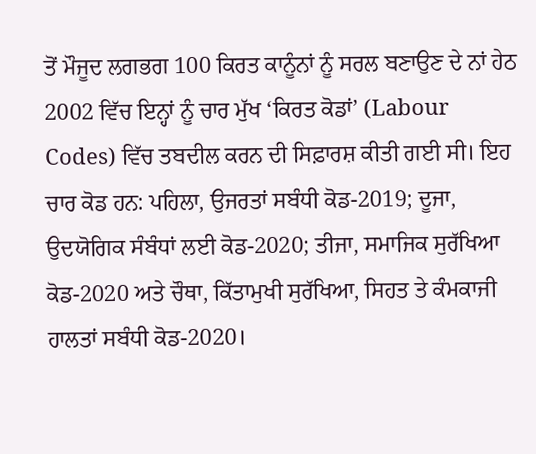ਤੋਂ ਮੌਜੂਦ ਲਗਭਗ 100 ਕਿਰਤ ਕਾਨੂੰਨਾਂ ਨੂੰ ਸਰਲ ਬਣਾਉਣ ਦੇ ਨਾਂ ਹੇਠ 2002 ਵਿੱਚ ਇਨ੍ਹਾਂ ਨੂੰ ਚਾਰ ਮੁੱਖ ‘ਕਿਰਤ ਕੋਡਾਂ’ (Labour Codes) ਵਿੱਚ ਤਬਦੀਲ ਕਰਨ ਦੀ ਸਿਫ਼ਾਰਸ਼ ਕੀਤੀ ਗਈ ਸੀ। ਇਹ ਚਾਰ ਕੋਡ ਹਨ: ਪਹਿਲਾ, ਉਜਰਤਾਂ ਸਬੰਧੀ ਕੋਡ-2019; ਦੂਜਾ, ਉਦਯੋਗਿਕ ਸੰਬੰਧਾਂ ਲਈ ਕੋਡ-2020; ਤੀਜਾ, ਸਮਾਜਿਕ ਸੁਰੱਖਿਆ ਕੋਡ-2020 ਅਤੇ ਚੌਥਾ, ਕਿੱਤਾਮੁਖੀ ਸੁਰੱਖਿਆ, ਸਿਹਤ ਤੇ ਕੰਮਕਾਜੀ ਹਾਲਤਾਂ ਸਬੰਧੀ ਕੋਡ-2020।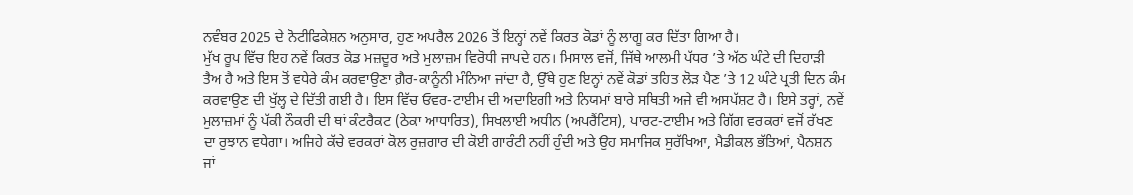ਨਵੰਬਰ 2025 ਦੇ ਨੋਟੀਫਿਕੇਸ਼ਨ ਅਨੁਸਾਰ, ਹੁਣ ਅਪਰੈਲ 2026 ਤੋਂ ਇਨ੍ਹਾਂ ਨਵੇਂ ਕਿਰਤ ਕੋਡਾਂ ਨੂੰ ਲਾਗੂ ਕਰ ਦਿੱਤਾ ਗਿਆ ਹੈ।
ਮੁੱਖ ਰੂਪ ਵਿੱਚ ਇਹ ਨਵੇਂ ਕਿਰਤ ਕੋਡ ਮਜ਼ਦੂਰ ਅਤੇ ਮੁਲਾਜ਼ਮ ਵਿਰੋਧੀ ਜਾਪਦੇ ਹਨ। ਮਿਸਾਲ ਵਜੋਂ, ਜਿੱਥੇ ਆਲਮੀ ਪੱਧਰ ’ਤੇ ਅੱਠ ਘੰਟੇ ਦੀ ਦਿਹਾੜੀ ਤੈਅ ਹੈ ਅਤੇ ਇਸ ਤੋਂ ਵਧੇਰੇ ਕੰਮ ਕਰਵਾਉਣਾ ਗ਼ੈਰ-ਕਾਨੂੰਨੀ ਮੰਨਿਆ ਜਾਂਦਾ ਹੈ, ਉੱਥੇ ਹੁਣ ਇਨ੍ਹਾਂ ਨਵੇਂ ਕੋਡਾਂ ਤਹਿਤ ਲੋੜ ਪੈਣ ’ਤੇ 12 ਘੰਟੇ ਪ੍ਰਤੀ ਦਿਨ ਕੰਮ ਕਰਵਾਉਣ ਦੀ ਖੁੱਲ੍ਹ ਦੇ ਦਿੱਤੀ ਗਈ ਹੈ। ਇਸ ਵਿੱਚ ਓਵਰ-ਟਾਈਮ ਦੀ ਅਦਾਇਗੀ ਅਤੇ ਨਿਯਮਾਂ ਬਾਰੇ ਸਥਿਤੀ ਅਜੇ ਵੀ ਅਸਪੱਸ਼ਟ ਹੈ। ਇਸੇ ਤਰ੍ਹਾਂ, ਨਵੇਂ ਮੁਲਾਜ਼ਮਾਂ ਨੂੰ ਪੱਕੀ ਨੌਕਰੀ ਦੀ ਥਾਂ ਕੰਟਰੈਕਟ (ਠੇਕਾ ਆਧਾਰਿਤ), ਸਿਖਲਾਈ ਅਧੀਨ (ਅਪਰੈਂਟਿਸ), ਪਾਰਟ-ਟਾਈਮ ਅਤੇ ਗਿੱਗ ਵਰਕਰਾਂ ਵਜੋਂ ਰੱਖਣ ਦਾ ਰੁਝਾਨ ਵਧੇਗਾ। ਅਜਿਹੇ ਕੱਚੇ ਵਰਕਰਾਂ ਕੋਲ ਰੁਜ਼ਗਾਰ ਦੀ ਕੋਈ ਗਾਰੰਟੀ ਨਹੀਂ ਹੁੰਦੀ ਅਤੇ ਉਹ ਸਮਾਜਿਕ ਸੁਰੱਖਿਆ, ਮੈਡੀਕਲ ਭੱਤਿਆਂ, ਪੈਨਸ਼ਨ ਜਾਂ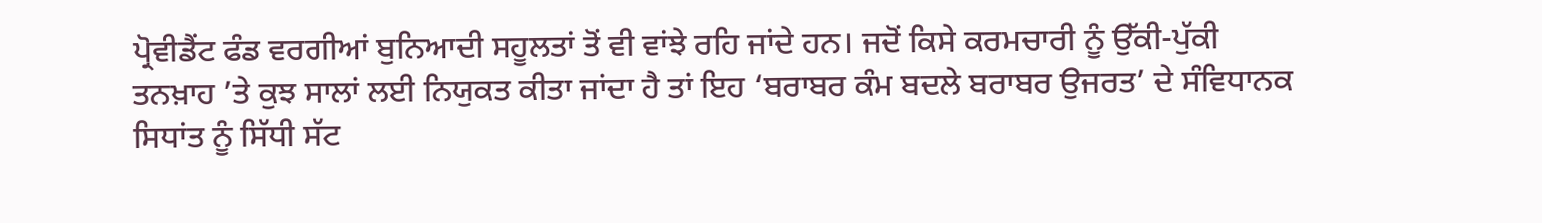ਪ੍ਰੋਵੀਡੈਂਟ ਫੰਡ ਵਰਗੀਆਂ ਬੁਨਿਆਦੀ ਸਹੂਲਤਾਂ ਤੋਂ ਵੀ ਵਾਂਝੇ ਰਹਿ ਜਾਂਦੇ ਹਨ। ਜਦੋਂ ਕਿਸੇ ਕਰਮਚਾਰੀ ਨੂੰ ਉੱਕੀ-ਪੁੱਕੀ ਤਨਖ਼ਾਹ ’ਤੇ ਕੁਝ ਸਾਲਾਂ ਲਈ ਨਿਯੁਕਤ ਕੀਤਾ ਜਾਂਦਾ ਹੈ ਤਾਂ ਇਹ ‘ਬਰਾਬਰ ਕੰਮ ਬਦਲੇ ਬਰਾਬਰ ਉਜਰਤ’ ਦੇ ਸੰਵਿਧਾਨਕ ਸਿਧਾਂਤ ਨੂੰ ਸਿੱਧੀ ਸੱਟ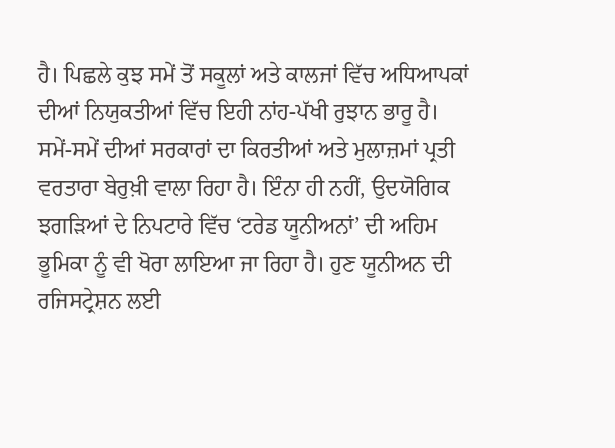ਹੈ। ਪਿਛਲੇ ਕੁਝ ਸਮੇਂ ਤੋਂ ਸਕੂਲਾਂ ਅਤੇ ਕਾਲਜਾਂ ਵਿੱਚ ਅਧਿਆਪਕਾਂ ਦੀਆਂ ਨਿਯੁਕਤੀਆਂ ਵਿੱਚ ਇਹੀ ਨਾਂਹ-ਪੱਖੀ ਰੁਝਾਨ ਭਾਰੂ ਹੈ। ਸਮੇਂ-ਸਮੇਂ ਦੀਆਂ ਸਰਕਾਰਾਂ ਦਾ ਕਿਰਤੀਆਂ ਅਤੇ ਮੁਲਾਜ਼ਮਾਂ ਪ੍ਰਤੀ ਵਰਤਾਰਾ ਬੇਰੁਖ਼ੀ ਵਾਲਾ ਰਿਹਾ ਹੈ। ਇੰਨਾ ਹੀ ਨਹੀਂ, ਉਦਯੋਗਿਕ ਝਗੜਿਆਂ ਦੇ ਨਿਪਟਾਰੇ ਵਿੱਚ ‘ਟਰੇਡ ਯੂਨੀਅਨਾਂ’ ਦੀ ਅਹਿਮ ਭੂਮਿਕਾ ਨੂੰ ਵੀ ਖੋਰਾ ਲਾਇਆ ਜਾ ਰਿਹਾ ਹੈ। ਹੁਣ ਯੂਨੀਅਨ ਦੀ ਰਜਿਸਟ੍ਰੇਸ਼ਨ ਲਈ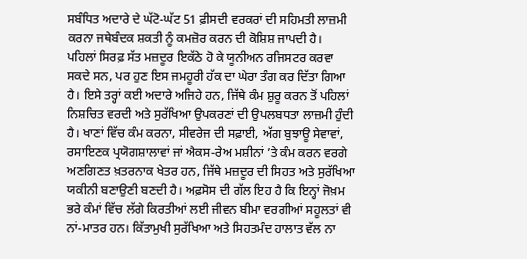ਸਬੰਧਿਤ ਅਦਾਰੇ ਦੇ ਘੱਟੋ-ਘੱਟ 51 ਫ਼ੀਸਦੀ ਵਰਕਰਾਂ ਦੀ ਸਹਿਮਤੀ ਲਾਜ਼ਮੀ ਕਰਨਾ ਜਥੇਬੰਦਕ ਸ਼ਕਤੀ ਨੂੰ ਕਮਜ਼ੋਰ ਕਰਨ ਦੀ ਕੋਸ਼ਿਸ਼ ਜਾਪਦੀ ਹੈ।
ਪਹਿਲਾਂ ਸਿਰਫ਼ ਸੱਤ ਮਜ਼ਦੂਰ ਇਕੱਠੇ ਹੋ ਕੇ ਯੂਨੀਅਨ ਰਜਿਸਟਰ ਕਰਵਾ ਸਕਦੇ ਸਨ, ਪਰ ਹੁਣ ਇਸ ਜਮਹੂਰੀ ਹੱਕ ਦਾ ਘੇਰਾ ਤੰਗ ਕਰ ਦਿੱਤਾ ਗਿਆ ਹੈ। ਇਸੇ ਤਰ੍ਹਾਂ ਕਈ ਅਦਾਰੇ ਅਜਿਹੇ ਹਨ, ਜਿੱਥੇ ਕੰਮ ਸ਼ੁਰੂ ਕਰਨ ਤੋਂ ਪਹਿਲਾਂ ਨਿਸ਼ਚਿਤ ਵਰਦੀ ਅਤੇ ਸੁਰੱਖਿਆ ਉਪਕਰਣਾਂ ਦੀ ਉਪਲਬਧਤਾ ਲਾਜ਼ਮੀ ਹੁੰਦੀ ਹੈ। ਖਾਣਾਂ ਵਿੱਚ ਕੰਮ ਕਰਨਾ, ਸੀਵਰੇਜ ਦੀ ਸਫ਼ਾਈ, ਅੱਗ ਬੁਝਾਊ ਸੇਵਾਵਾਂ, ਰਸਾਇਣਕ ਪ੍ਰਯੋਗਸ਼ਾਲਾਵਾਂ ਜਾਂ ਐਕਸ-ਰੇਅ ਮਸ਼ੀਨਾਂ ’ਤੇ ਕੰਮ ਕਰਨ ਵਰਗੇ ਅਣਗਿਣਤ ਖ਼ਤਰਨਾਕ ਖੇਤਰ ਹਨ, ਜਿੱਥੇ ਮਜ਼ਦੂਰ ਦੀ ਸਿਹਤ ਅਤੇ ਸੁਰੱਖਿਆ ਯਕੀਨੀ ਬਣਾਉਣੀ ਬਣਦੀ ਹੈ। ਅਫ਼ਸੋਸ ਦੀ ਗੱਲ ਇਹ ਹੈ ਕਿ ਇਨ੍ਹਾਂ ਜੋਖ਼ਮ ਭਰੇ ਕੰਮਾਂ ਵਿੱਚ ਲੱਗੇ ਕਿਰਤੀਆਂ ਲਈ ਜੀਵਨ ਬੀਮਾ ਵਰਗੀਆਂ ਸਹੂਲਤਾਂ ਵੀ ਨਾਂ-ਮਾਤਰ ਹਨ। ਕਿੱਤਾਮੁਖੀ ਸੁਰੱਖਿਆ ਅਤੇ ਸਿਹਤਮੰਦ ਹਾਲਾਤ ਵੱਲ ਨਾ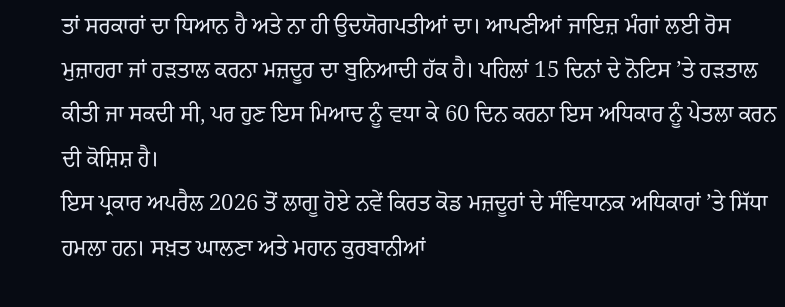ਤਾਂ ਸਰਕਾਰਾਂ ਦਾ ਧਿਆਨ ਹੈ ਅਤੇ ਨਾ ਹੀ ਉਦਯੋਗਪਤੀਆਂ ਦਾ। ਆਪਣੀਆਂ ਜਾਇਜ਼ ਮੰਗਾਂ ਲਈ ਰੋਸ ਮੁਜ਼ਾਹਰਾ ਜਾਂ ਹੜਤਾਲ ਕਰਨਾ ਮਜ਼ਦੂਰ ਦਾ ਬੁਨਿਆਦੀ ਹੱਕ ਹੈ। ਪਹਿਲਾਂ 15 ਦਿਨਾਂ ਦੇ ਨੋਟਿਸ ’ਤੇ ਹੜਤਾਲ ਕੀਤੀ ਜਾ ਸਕਦੀ ਸੀ, ਪਰ ਹੁਣ ਇਸ ਮਿਆਦ ਨੂੰ ਵਧਾ ਕੇ 60 ਦਿਨ ਕਰਨਾ ਇਸ ਅਧਿਕਾਰ ਨੂੰ ਪੇਤਲਾ ਕਰਨ ਦੀ ਕੋਸ਼ਿਸ਼ ਹੈ।
ਇਸ ਪ੍ਰਕਾਰ ਅਪਰੈਲ 2026 ਤੋਂ ਲਾਗੂ ਹੋਏ ਨਵੇਂ ਕਿਰਤ ਕੋਡ ਮਜ਼ਦੂਰਾਂ ਦੇ ਸੰਵਿਧਾਨਕ ਅਧਿਕਾਰਾਂ ’ਤੇ ਸਿੱਧਾ ਹਮਲਾ ਹਨ। ਸਖ਼ਤ ਘਾਲਣਾ ਅਤੇ ਮਹਾਨ ਕੁਰਬਾਨੀਆਂ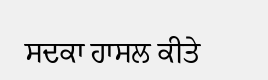ਸਦਕਾ ਹਾਸਲ ਕੀਤੇ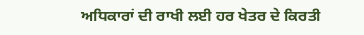ਅਧਿਕਾਰਾਂ ਦੀ ਰਾਖੀ ਲਈ ਹਰ ਖੇਤਰ ਦੇ ਕਿਰਤੀ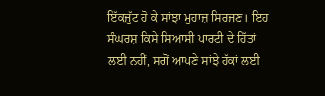ਇੱਕਜੁੱਟ ਹੋ ਕੇ ਸਾਂਝਾ ਮੁਹਾਜ਼ ਸਿਰਜਣ। ਇਹ ਸੰਘਰਸ਼ ਕਿਸੇ ਸਿਆਸੀ ਪਾਰਟੀ ਦੇ ਹਿੱਤਾਂ ਲਈ ਨਹੀਂ, ਸਗੋਂ ਆਪਣੇ ਸਾਂਝੇ ਹੱਕਾਂ ਲਈ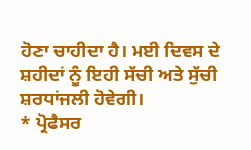ਹੋਣਾ ਚਾਹੀਦਾ ਹੈ। ਮਈ ਦਿਵਸ ਦੇ ਸ਼ਹੀਦਾਂ ਨੂੰ ਇਹੀ ਸੱਚੀ ਅਤੇ ਸੁੱਚੀ ਸ਼ਰਧਾਂਜਲੀ ਹੋਵੇਗੀ।
* ਪ੍ਰੋਫੈਸਰ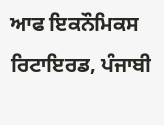ਆਫ ਇਕਨੌਮਿਕਸ ਰਿਟਾਇਰਡ, ਪੰਜਾਬੀ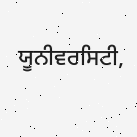ਯੂਨੀਵਰਸਿਟੀ,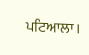ਪਟਿਆਲਾ।